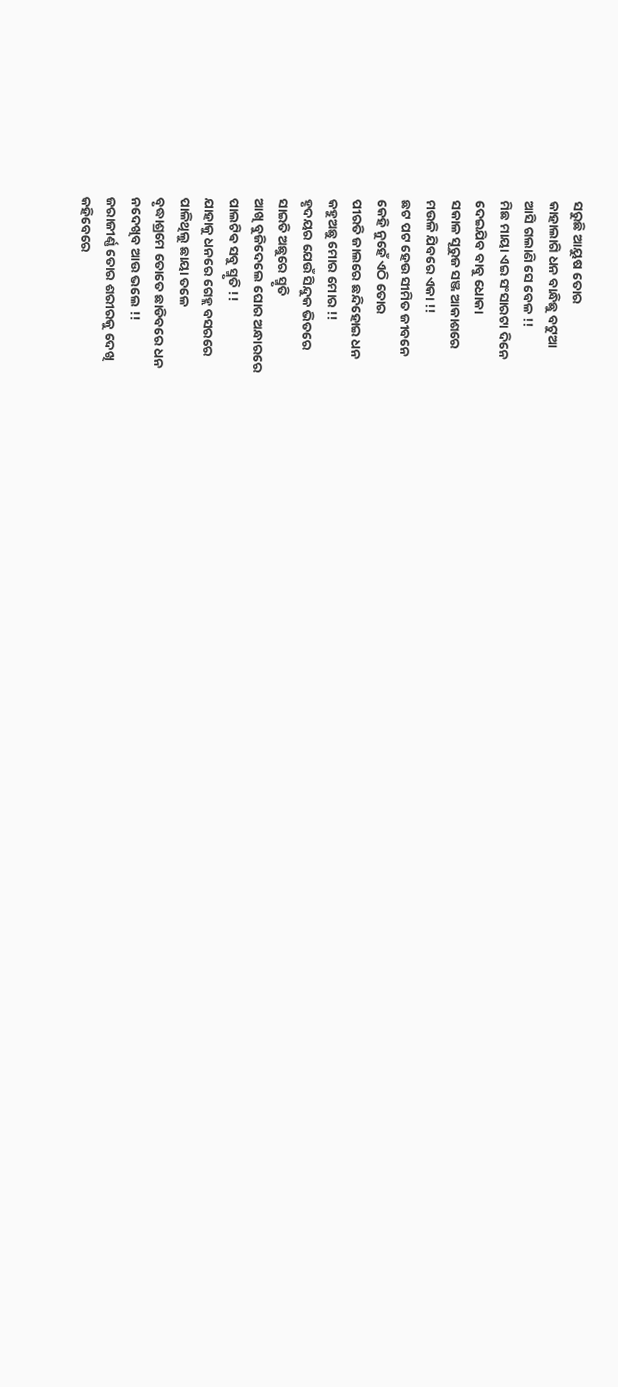ସରୁଛି ଆୟୁଷ ତୋର
କାହାଲାଗି ଧନ ବାନ୍ଧିଛୁ ବଟୁଆ
ଆସି ଗଲାଣି ସେ ବେଳ !!
ମିଛ ମାୟା ଏଇ ସଂସାରଟା ଦିନେ
ଦେଇଯିବ ବାବୁ ଧୋକା
ସକାଳ ସୂରୁଜ ସଞ୍ଜ ଆକାଶରେ
ମଉଳି ଯିବରେ ଏକା !!
ଛଟ ପଟ ହେଉ ସୀମିତ ଜୀବନେ
କେହି ନୁହେଁ ଏଠି ତୋର
ପୀରତି ଜାଲରେ ଛନ୍ଦିହୋଇ ଧନ
କହୁଅଛୁ ମୋର ମୋର !!
ହୃଦୟର ଯେଉଁ ସିନ୍ଦୁକ ଭିତରେ
ସାଇତି ଅଛୁରେ ସ୍ମୃତି
ଆଖି ବୁଜିଦେଲେ ଘୋର ଅନ୍ଧାରରେ
ପାଲଟିଵ ସବୁ ସ୍ମୃତି !!
ଯାହାକୁ ଧନରେ ଗେହ୍ଲ ବସରରେ
ପାଳିଥିଲୁ ଛାୟା ତଳେ
ବୃଦ୍ଧାଶ୍ରମେ ତୋତେ ଛାଡିବରେ ଧନ
ନଦେଖିବ ଆଉ ଭଲେ !!
ଜରାଜୀର୍ଣ୍ଣ ତୋର ଶରୀରକୁ ଦେଖି
କହିବେରେ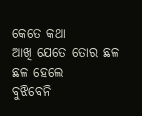କେତେ କଥା
ଆଖି ଯେତେ ତୋର ଛଳ ଛଳ ହେଲେ
ବୁଝିବେନି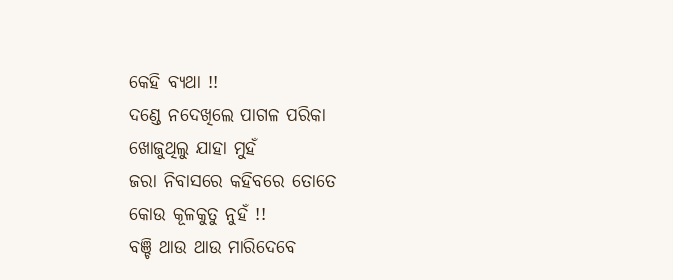କେହି ବ୍ୟଥା !!
ଦଣ୍ଡେ ନଦେଖିଲେ ପାଗଳ ପରିକା
ଖୋଜୁଥିଲୁ ଯାହା ମୁହଁ
ଜରା ନିବାସରେ କହିବରେ ତୋତେ
କୋଉ କୂଳକୁତୁ ନୁହଁ !!
ବଞ୍ଚି ଥାଉ ଥାଉ ମାରିଦେବେ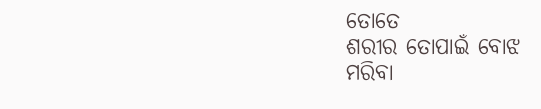ତୋତେ
ଶରୀର ତୋପାଇଁ ବୋଝ
ମରିବା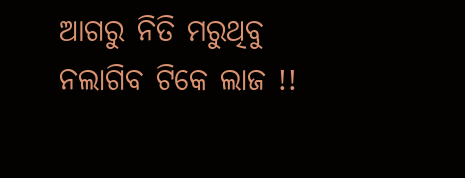ଆଗରୁ ନିତି ମରୁଥିବୁ
ନଲାଗିବ ଟିକେ ଲାଜ !!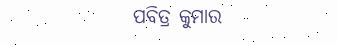ପବିତ୍ର କୁମାର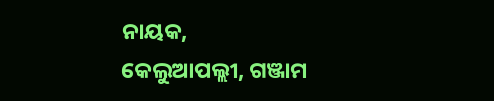ନାୟକ,
କେଲୁଆପଲ୍ଲୀ, ଗଞ୍ଜାମ